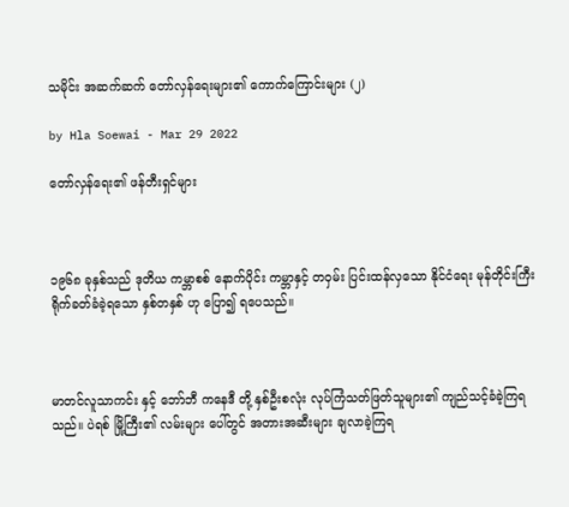သမိုင်း အဆက်ဆက် တော်လှန်ရေးများ၏ ကောက်ကြောင်းများ (၂)

by Hla Soewai - Mar 29 2022

တော်လှန်ရေး၏ ဖန်တီးရှင်များ



၁၉၆၈ ခုနှစ်သည် ဒုတိယ ကမ္ဘာစစ် နောက်ပိုင်း ကမ္ဘာနှင့် တဝှမ်း ပြင်းထန်လှသော နိုင်ငံရေး မုန်တိုင်းကြီး ရိုက်ခတ်ခံခဲ့ရသော နှစ်တနှစ် ဟု ပြော၍ ရပေသည်။



မာတင်လူသာကင်း နှင့် ဘော်ဘီ ကနေဒီ တို့ နှစ်ဦးစလုံး လုပ်ကြံသတ်ဖြတ်သူများ၏ ကျည်သင့်ခံခဲ့ကြရသည်။ ပဲရစ် မြို့ကြီး၏ လမ်းများ ပေါ်တွင် အတားအဆီးများ ချလာခဲ့ကြရ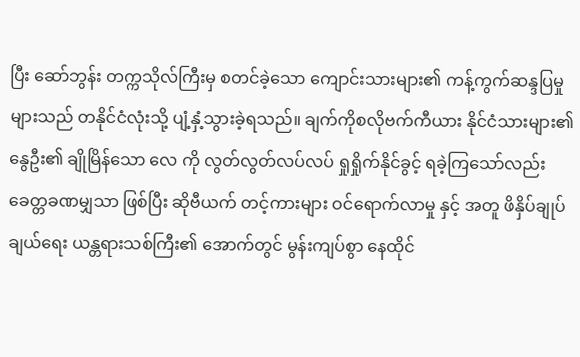ပြီး ဆော်ဘွန်း တက္ကသိုလ်ကြီးမှ စတင်ခဲ့သော ကျောင်းသားများ၏ ကန့်ကွက်ဆန္ဒပြမှုများသည် တနိုင်ငံလုံးသို့ ပျံ့နှံ့သွားခဲ့ရသည်။ ချက်ကိုစလိုဗက်ကီယား နိုင်ငံသားများ၏ နွေဦး၏ ချိုမြိန်သော လေ ကို လွတ်လွတ်လပ်လပ် ရှုရှိုက်နိုင်ခွင့် ရခဲ့ကြသော်လည်း ခေတ္တခဏမျှသာ ဖြစ်ပြီး ဆိုဗီယက် တင့်ကားများ ဝင်ရောက်လာမှု နှင့် အတူ ဖိနှိပ်ချုပ်ချယ်ရေး ယန္တရားသစ်ကြီး၏ အောက်တွင် မွန်းကျပ်စွာ နေထိုင်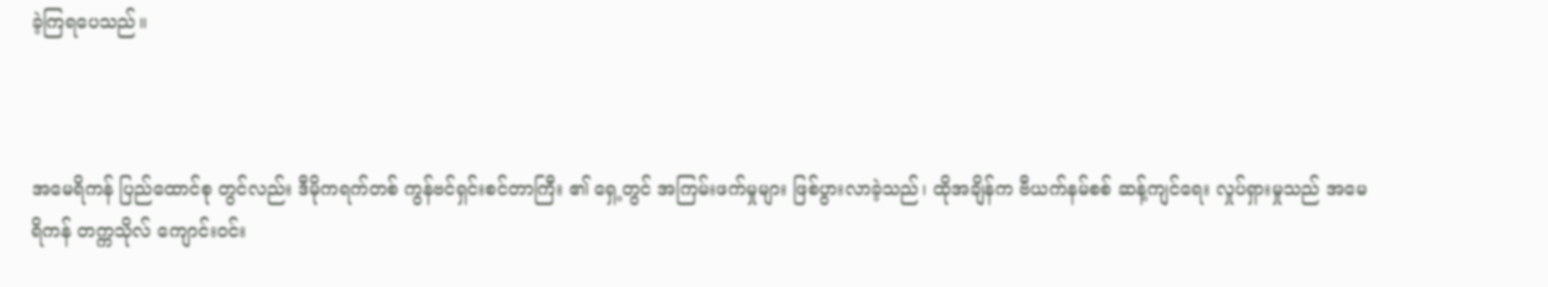ခဲ့ကြရပေသည်။



အမေရိကန် ပြည်ထောင်စု တွင်လည်း ဒီမိုကရက်တစ် ကွန်ဗင်ရှင်းစင်တာကြီး ၏ ရှေ့တွင် အကြမ်းဖက်မှုများ ဖြစ်ပွားလာခဲ့သည်၊ ထိုအချိန်က ဗီယက်နမ်စစ် ဆန့်ကျင်ရေး လှုပ်ရှားမှုသည် အမေရိကန် တက္ကသိုလ် ကျောင်းဝင်း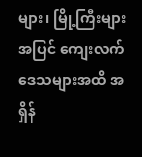များ၊ မြို့ကြီးများ အပြင် ကျေးလက်ဒေသများအထိ အရှိန်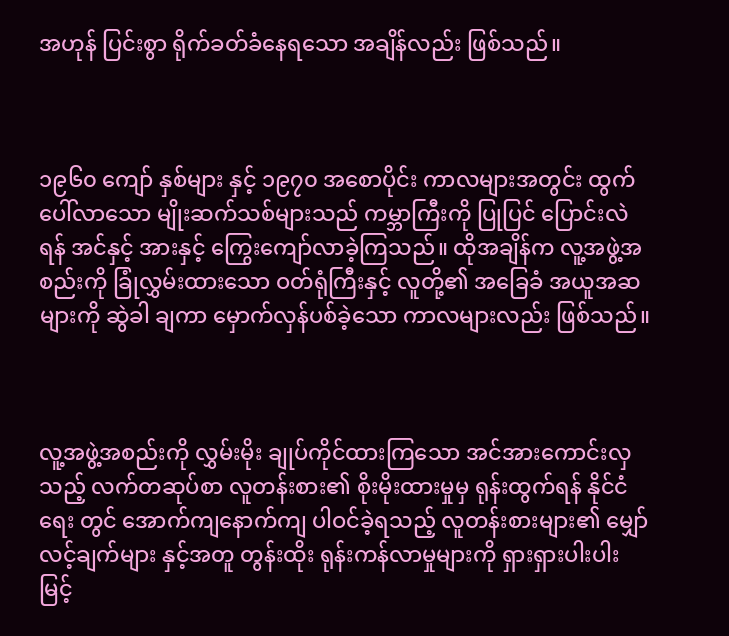အဟုန် ပြင်းစွာ ရိုက်ခတ်ခံနေရသော အချိန်လည်း ဖြစ်သည်။



၁၉၆၀ ကျော် နှစ်များ နှင့် ၁၉၇၀ အစောပိုင်း ကာလများအတွင်း ထွက်ပေါ်လာသော မျိုးဆက်သစ်များသည် ကမ္ဘာကြီးကို ပြုပြင် ပြောင်းလဲရန် အင်နှင့် အားနှင့် ကြွေးကျော်လာခဲ့ကြသည်။ ထိုအချိန်က လူ့အဖွဲ့အစည်းကို ခြုံလွှမ်းထားသော ဝတ်ရုံကြီးနှင့် လူတို့၏ အခြေခံ အယူအဆများကို ဆွဲခါ ချကာ မှောက်လှန်ပစ်ခဲ့သော ကာလများလည်း ဖြစ်သည်။



လူ့အဖွဲ့အစည်းကို လွှမ်းမိုး ချုပ်ကိုင်ထားကြသော အင်အားကောင်းလှသည့် လက်တဆုပ်စာ လူတန်းစား၏ စိုးမိုးထားမှုမှ ရုန်းထွက်ရန် နိုင်ငံရေး တွင် အောက်ကျနောက်ကျ ပါဝင်ခဲ့ရသည့် လူတန်းစားများ၏ မျှော်လင့်ချက်များ နှင့်အတူ တွန်းထိုး ရုန်းကန်လာမှုများကို ရှားရှားပါးပါး မြင့်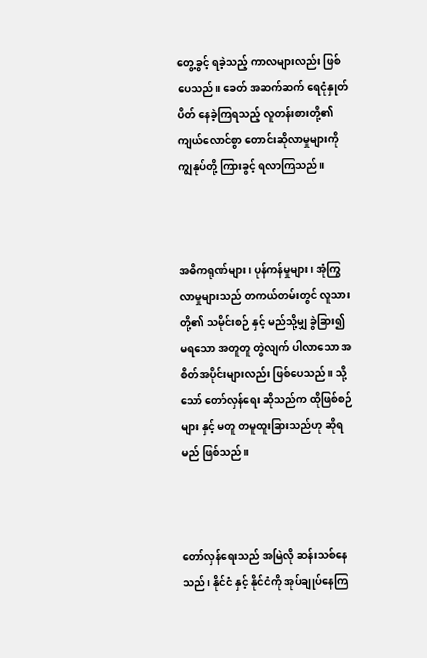တွေ့ခွင့် ရခဲ့သည့် ကာလများလည်း ဖြစ်ပေသည်။ ခေတ် အဆက်ဆက် ရေငုံနှုတ်ပိတ် နေခဲ့ကြရသည့် လူတန်းစားတို့၏ ကျယ်လောင်စွာ တောင်းဆိုလာမှုများကို ကျွနုပ်တို့ ကြားခွင့် ရလာကြသည်။



အဓိကရုဏ်များ၊ ပုန်ကန်မှုများ၊ အုံကြွလာမှုများသည် တကယ်တမ်းတွင် လူသားတို့၏ သမိုင်းစဉ် နှင့် မည်သို့မျှ ခွဲခြား၍ မရသော အတူတူ တွဲလျက် ပါလာသော အစိတ်အပိုင်းများလည်း ဖြစ်ပေသည်။ သို့သော် တော်လှန်ရေး ဆိုသည်က ထိုဖြစ်စဉ်များ နှင့် မတူ တမူထူးခြားသည်ဟု ဆိုရမည် ဖြစ်သည်။



တော်လှန်ရေးသည် အမြဲလို ဆန်းသစ်နေသည်၊ နိုင်ငံ နှင့် နိုင်ငံကို အုပ်ချုပ်နေကြ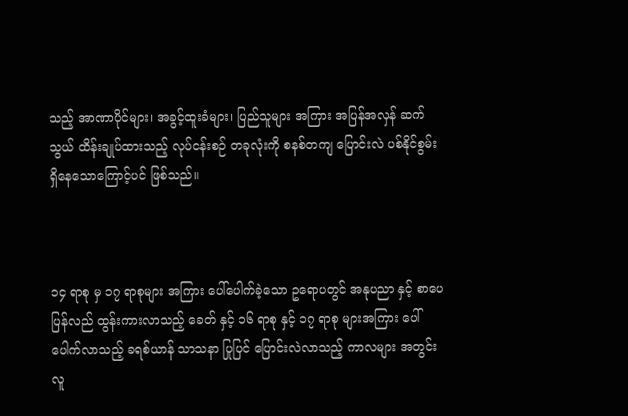သည့် အာဏာပိုင်များ၊ အခွင့်ထူးခံများ၊ ပြည်သူများ အကြား အပြန်အလှန် ဆက်သွယ် ထိန်းချုပ်ထားသည့် လုပ်ငန်းစဉ် တခုလုံးကို စနစ်တကျ ပြောင်းလဲ ပစ်နိုင်စွမ်း ရှိနေသောကြောင့်ပင် ဖြစ်သည်။



၁၄ ရာစု မှ ၁၇ ရာစုများ အကြား ပေါ်ပေါက်ခဲ့သော ဥရောပတွင် အနုပညာ နှင့် စာပေ ပြန်လည် ထွန်းကားလာသည့် ခေတ် နှင့် ၁၆ ရာစု နှင့် ၁၇ ရာစု များအကြား ပေါ်ပေါက်လာသည့် ခရစ်ယာန် သာသနာ ပြုပြင် ပြောင်းလဲလာသည့် ကာလများ အတွင်း လူ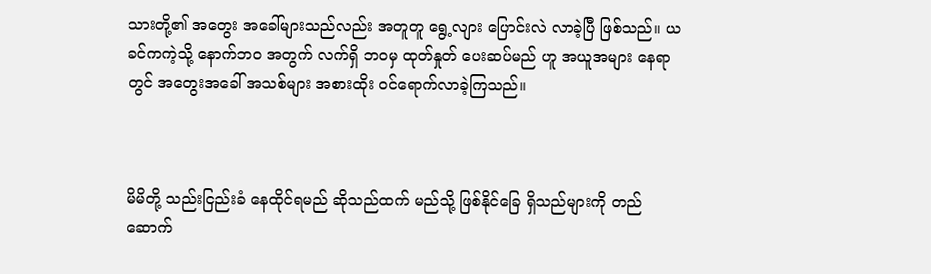သားတို့၏ အတွေး အခေါ်များသည်လည်း အတူတူ ရွေ့လျား ပြောင်းလဲ လာခဲ့ပြီ ဖြစ်သည်။ ယခင်ကကဲ့သို့ နောက်ဘဝ အတွက် လက်ရှိ ဘဝမှ ထုတ်နှုတ် ပေးဆပ်မည် ဟူ အယူအများ နေရာတွင် အတွေးအခေါ် အသစ်များ အစားထိုး ဝင်ရောက်လာခဲ့ကြသည်။



မိမိတို့ သည်းငြည်းခံ နေထိုင်ရမည် ဆိုသည်ထက် မည်သို့ ဖြစ်နိုင်ခြေ ရှိသည်များကို တည်ဆောက်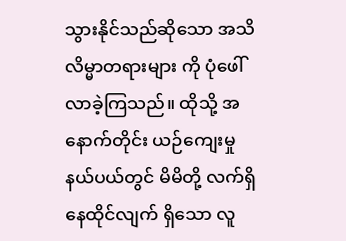သွားနိုင်သည်ဆိုသော အသိလိမ္မာတရားများ ကို ပုံဖေါ် လာခဲ့ကြသည်။ ထိုသို့ အနောက်တိုင်း ယဉ်ကျေးမှု နယ်ပယ်တွင် မိမိတို့ လက်ရှိ နေထိုင်လျက် ရှိသော လူ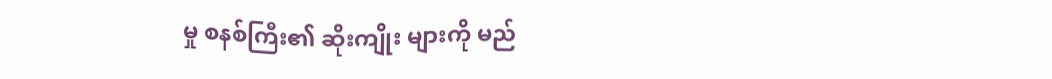မှု စနစ်ကြီး၏ ဆိုးကျိုး များကို မည်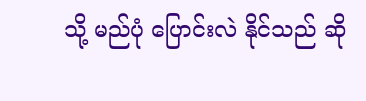သို့ မည်ပုံ ပြောင်းလဲ နိုင်သည် ဆို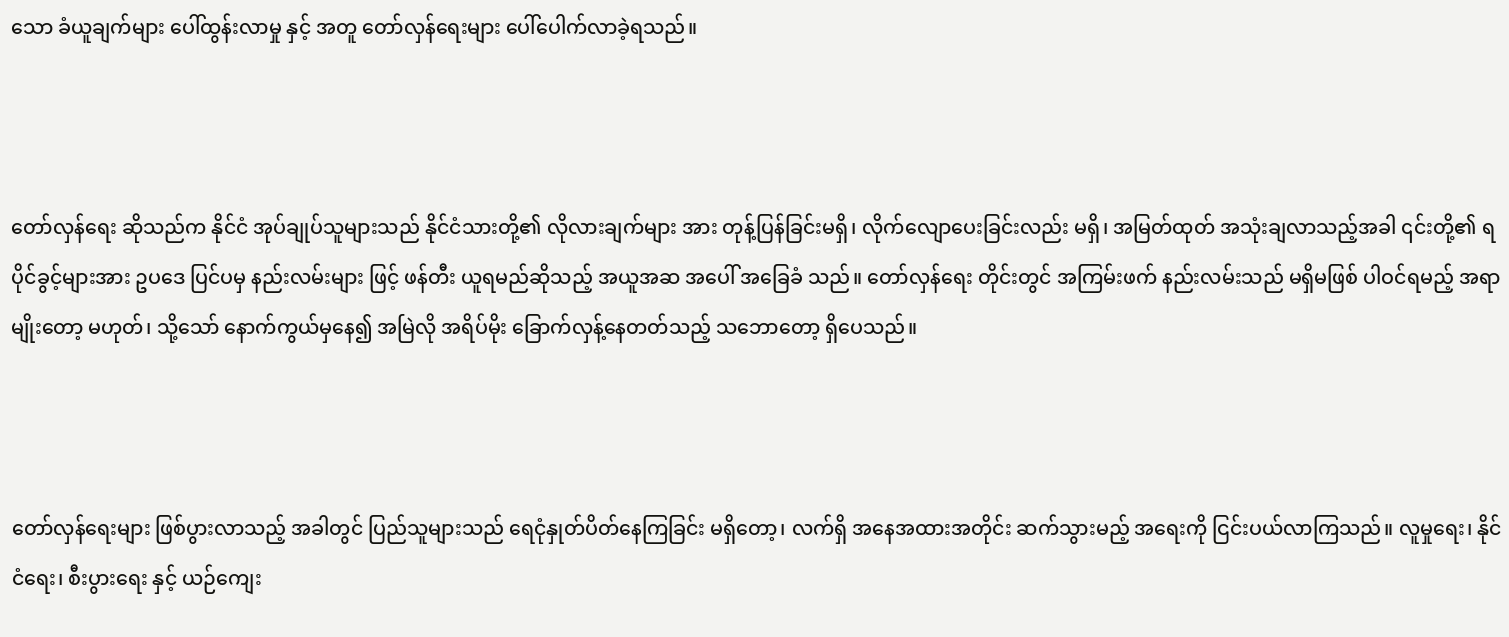သော ခံယူချက်များ ပေါ်ထွန်းလာမှု နှင့် အတူ တော်လှန်ရေးများ ပေါ်ပေါက်လာခဲ့ရသည်။



တော်လှန်ရေး ဆိုသည်က နိုင်ငံ အုပ်ချုပ်သူများသည် နိုင်ငံသားတို့၏ လိုလားချက်များ အား တုန့်ပြန်ခြင်းမရှိ၊ လိုက်လျောပေးခြင်းလည်း မရှိ၊ အမြတ်ထုတ် အသုံးချလာသည့်အခါ ၎င်းတို့၏ ရပိုင်ခွင့်များအား ဥပဒေ ပြင်ပမှ နည်းလမ်းများ ဖြင့် ဖန်တီး ယူရမည်ဆိုသည့် အယူအဆ အပေါ် အခြေခံ သည်။ တော်လှန်‌ရေး တိုင်းတွင် အကြမ်းဖက် နည်းလမ်းသည် မရှိမဖြစ် ပါဝင်ရမည့် အရာမျိုးတော့ မဟုတ်၊ သို့သော် နောက်ကွယ်မှနေ၍ အမြဲလို အရိပ်မိုး ခြောက်လှန့်နေတတ်သည့် သဘောတော့ ရှိပေသည်။



တော်လှန်ရေးများ ဖြစ်ပွားလာသည့် အခါတွင် ပြည်သူများသည် ရေငုံနှုတ်ပိတ်နေကြခြင်း မရှိတော့၊ လက်ရှိ အနေအထားအတိုင်း ဆက်သွားမည့် အရေးကို ငြင်းပယ်လာကြသည်။ လူမှုရေး၊ နိုင်ငံရေး၊ စီးပွားရေး နှင့် ယဉ်ကျေး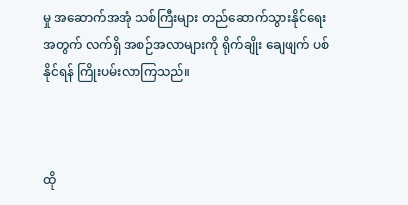မှု အဆောက်အအုံ သစ်ကြီးများ တည်ဆောက်သွားနိုင်ရေး အတွက် လက်ရှိ အစဉ်အလာများကို ရိုက်ချိုး ချေဖျက် ပစ်နိုင်ရန် ကြိုးပမ်းလာကြသည်။



ထို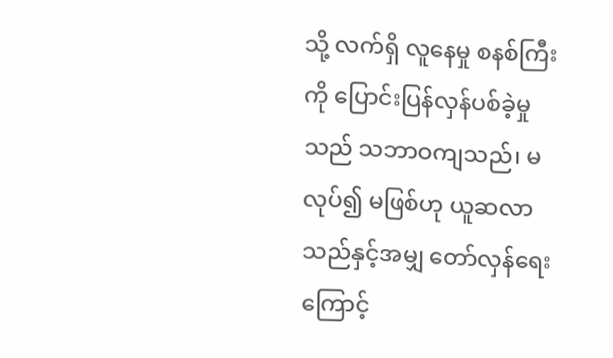သို့ လက်ရှိ လူနေမှု စနစ်ကြီးကို ပြောင်းပြန်လှန်ပစ်ခဲ့မှုသည် သဘာဝကျသည်၊ မလုပ်၍ မဖြစ်ဟု ယူဆလာသည်နှင့်အမျှ တော်လှန်ရေးကြောင့်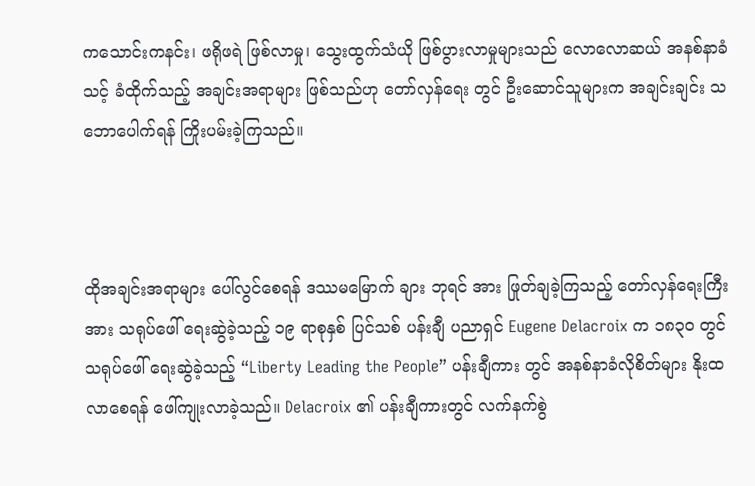ကသောင်းကနင်း၊ ဖရိုဖရဲ ဖြစ်လာမှု၊ သွေးထွက်သံယို ဖြစ်ပွားလာမှုများသည် လောလောဆယ် အနစ်နာခံ သင့် ခံထိုက်သည့် အချင်းအရာများ ဖြစ်သည်ဟု တော်လှန်ရေး တွင် ဦးဆောင်သူများက အချင်းချင်း သဘောပေါက်ရန် ကြိုးပမ်းခဲ့ကြသည်။



ထိုအချင်းအရာများ ပေါ်လွင်စေရန် ဒဿမမြောက် ချား ဘုရင် အား ဖြုတ်ချခဲ့ကြသည့် တော်လှန်ရေးကြီး အား သရုပ်ဖေါ် ရေးဆွဲခဲ့သည့် ၁၉ ရာစုနှစ် ပြင်သစ် ပန်းချီ ပညာရှင် Eugene Delacroix က ၁၈၃၀ တွင် သရုပ်ဖေါ် ရေးဆွဲခဲ့သည့် “Liberty Leading the People” ပန်းချီကား တွင် အနစ်နာခံလိုစိတ်များ နိုးထလာစေရန် ဖေါ်ကျုးလာခဲ့သည်။ Delacroix ၏ ပန်းချီကားတွင် လက်နက်စွဲ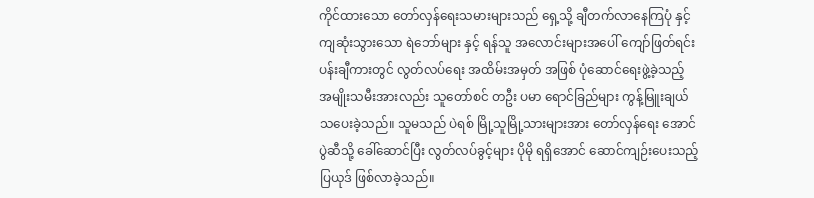ကိုင်ထားသော တော်လှန်ရေးသမားများသည် ရှေ့သို့ ချီတက်လာနေကြပုံ နှင့် ကျဆုံးသွားသော ရဲဘော်များ နှင့် ရန်သူ အလောင်းများအပေါ် ကျော်ဖြတ်ရင်း ပန်းချီကားတွင် လွတ်လပ်ရေး အထိမ်းအမှတ် အဖြစ် ပုံဆောင်ရေးဖွဲ့ခဲ့သည့် အမျိုးသမီးအားလည်း သူတော်စင် တဦး ပမာ ရောင်ခြည်များ ကွန့်မြူးချယ်သပေးခဲ့သည်။ သူမသည် ပဲရစ် မြို့သူမြို့သားများအား တော်လှန်ရေး အောင်ပွဲဆီသို့ ခေါ်ဆောင်ပြီး လွတ်လပ်ခွင့်များ ပိုမို ရရှိအောင် ဆောင်ကျဉ်းပေးသည့် ပြယုဒ် ဖြစ်လာခဲ့သည်။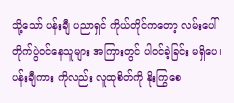သို့သော် ပန်းချီ ပညာရှင် ကိုယ်တိုင်ကတော့ လမ်းပေါ်တိုက်ပွဲဝင်နေသူများ အကြားတွင် ပါဝင်ခဲ့ခြင်း မရှိပေ၊ ပန်းချီကား ကိုလည်း လူထုစိတ်ကို နိုးကြွစေ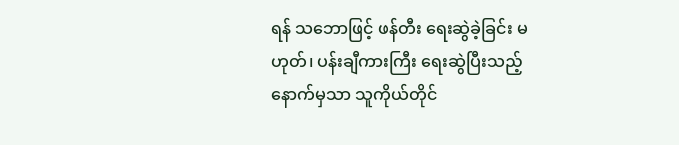ရန် သဘောဖြင့် ဖန်တီး ရေးဆွဲခဲ့ခြင်း မဟုတ်၊ ပန်းချီကားကြီး ရေးဆွဲပြီးသည့် နောက်မှသာ သူကိုယ်တိုင်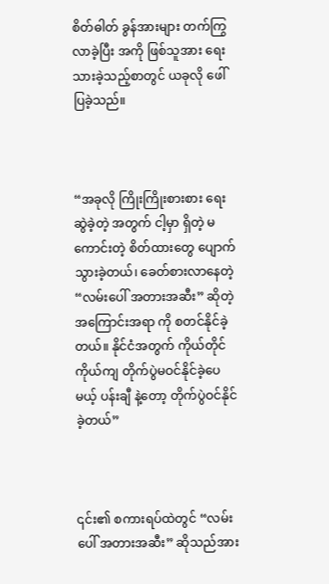စိတ်ဓါတ် ခွန်အားများ တက်ကြွလာခဲ့ပြီး အကို ဖြစ်သူအား ရေးသားခဲ့သည့်စာတွင် ယခုလို ဖေါ်ပြခဲ့သည်။



“အခုလို ကြိုးကြိုးစားစား ရေးဆွဲခဲ့တဲ့ အတွက် ငါ့မှာ ရှိတဲ့ မကောင်းတဲ့ စိတ်‌ထားတွေ ပျောက်သွားခဲ့တယ်၊ ခေတ်စားလာနေတဲ့ “လမ်းပေါ် အတားအဆီး” ဆိုတဲ့ အကြောင်းအရာ ကို စတင်နိုင်ခဲ့တယ်။ နိုင်ငံအတွက် ကိုယ်တိုင် ကိုယ်ကျ တိုက်ပွဲမဝင်နိုင်ခဲ့ပေမယ့် ပန်းချီ နဲ့တော့ တိုက်ပွဲဝင်နိုင်ခဲ့တယ်”



၎င်း၏ စကားရပ်ထဲတွင် “လမ်းပေါ် အတားအဆီး” ဆိုသည်အား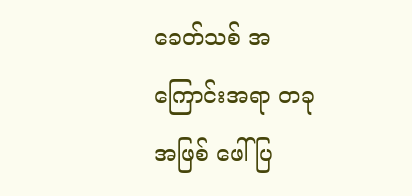ခေတ်သစ် အကြောင်းအရာ တခု အဖြစ် ဖေါ်ပြ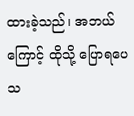ထားခဲ့သည်၊ အဘယ်ကြောင့် ထိုသို့ ပြောရပေသ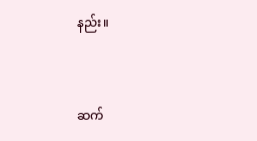နည်း။



ဆက်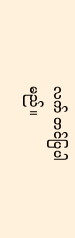လက် တင်ပြပါမည်။